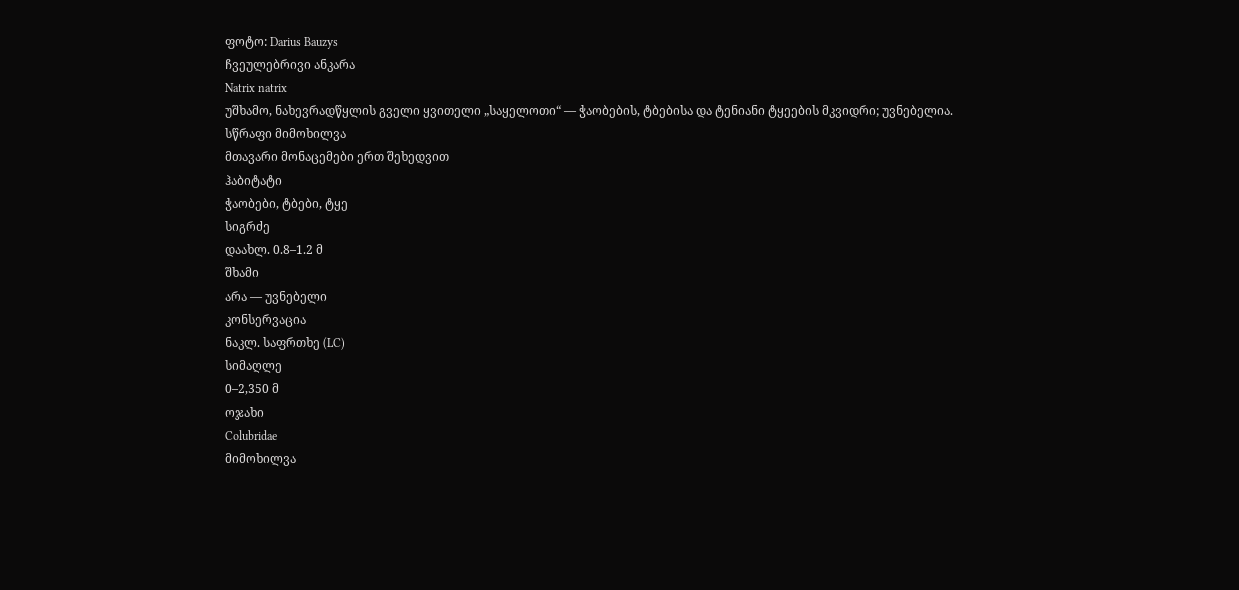ფოტო: Darius Bauzys
ჩვეულებრივი ანკარა
Natrix natrix
უშხამო, ნახევრადწყლის გველი ყვითელი „საყელოთი“ — ჭაობების, ტბებისა და ტენიანი ტყეების მკვიდრი; უვნებელია.
სწრაფი მიმოხილვა
მთავარი მონაცემები ერთ შეხედვით
ჰაბიტატი
ჭაობები, ტბები, ტყე
სიგრძე
დაახლ. 0.8–1.2 მ
შხამი
არა — უვნებელი
კონსერვაცია
ნაკლ. საფრთხე (LC)
სიმაღლე
0–2,350 მ
ოჯახი
Colubridae
მიმოხილვა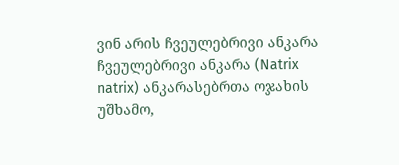ვინ არის ჩვეულებრივი ანკარა
ჩვეულებრივი ანკარა (Natrix natrix) ანკარასებრთა ოჯახის უშხამო,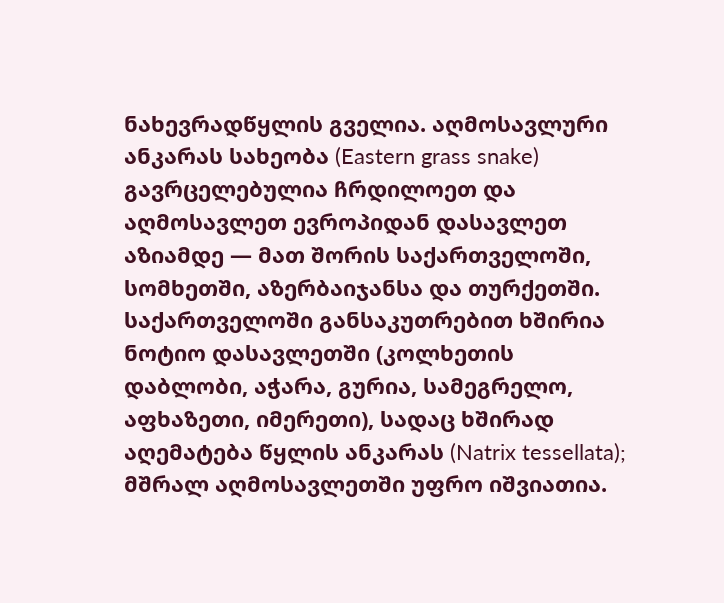ნახევრადწყლის გველია. აღმოსავლური ანკარას სახეობა (Eastern grass snake) გავრცელებულია ჩრდილოეთ და აღმოსავლეთ ევროპიდან დასავლეთ აზიამდე — მათ შორის საქართველოში, სომხეთში, აზერბაიჯანსა და თურქეთში. საქართველოში განსაკუთრებით ხშირია ნოტიო დასავლეთში (კოლხეთის დაბლობი, აჭარა, გურია, სამეგრელო, აფხაზეთი, იმერეთი), სადაც ხშირად აღემატება წყლის ანკარას (Natrix tessellata); მშრალ აღმოსავლეთში უფრო იშვიათია.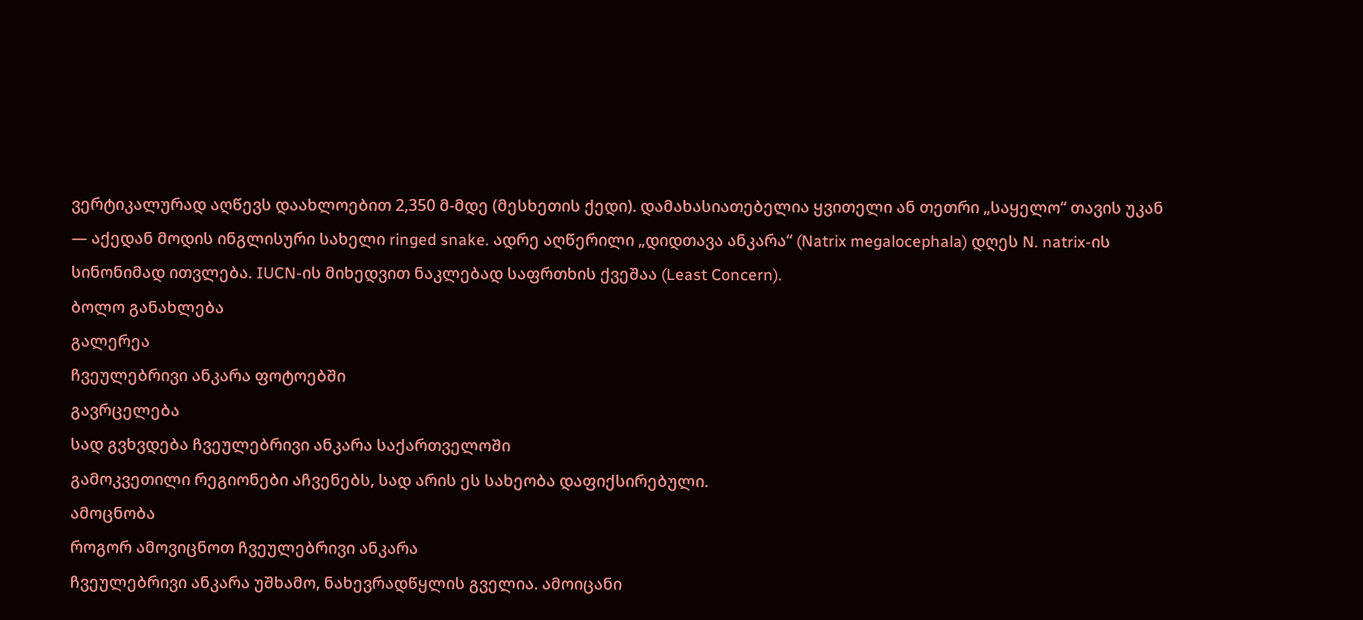ვერტიკალურად აღწევს დაახლოებით 2,350 მ-მდე (მესხეთის ქედი). დამახასიათებელია ყვითელი ან თეთრი „საყელო“ თავის უკან — აქედან მოდის ინგლისური სახელი ringed snake. ადრე აღწერილი „დიდთავა ანკარა“ (Natrix megalocephala) დღეს N. natrix-ის სინონიმად ითვლება. IUCN-ის მიხედვით ნაკლებად საფრთხის ქვეშაა (Least Concern).
ბოლო განახლება
გალერეა
ჩვეულებრივი ანკარა ფოტოებში
გავრცელება
სად გვხვდება ჩვეულებრივი ანკარა საქართველოში
გამოკვეთილი რეგიონები აჩვენებს, სად არის ეს სახეობა დაფიქსირებული.
ამოცნობა
როგორ ამოვიცნოთ ჩვეულებრივი ანკარა
ჩვეულებრივი ანკარა უშხამო, ნახევრადწყლის გველია. ამოიცანი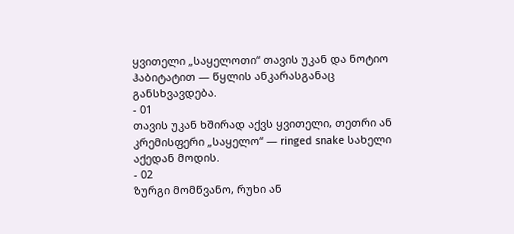ყვითელი „საყელოთი“ თავის უკან და ნოტიო ჰაბიტატით — წყლის ანკარასგანაც განსხვავდება.
- 01
თავის უკან ხშირად აქვს ყვითელი, თეთრი ან კრემისფერი „საყელო“ — ringed snake სახელი აქედან მოდის.
- 02
ზურგი მომწვანო, რუხი ან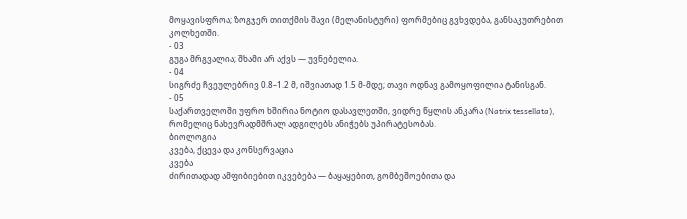მოყავისფროა; ზოგჯერ თითქმის შავი (მელანისტური) ფორმებიც გვხვდება, განსაკუთრებით კოლხეთში.
- 03
გუგა მრგვალია; შხამი არ აქვს — უვნებელია.
- 04
სიგრძე ჩვეულებრივ 0.8–1.2 მ, იშვიათად 1.5 მ-მდე; თავი ოდნავ გამოყოფილია ტანისგან.
- 05
საქართველოში უფრო ხშირია ნოტიო დასავლეთში, ვიდრე წყლის ანკარა (Natrix tessellata), რომელიც ნახევრადმშრალ ადგილებს ანიჭებს უპირატესობას.
ბიოლოგია
კვება, ქცევა და კონსერვაცია
კვება
ძირითადად ამფიბიებით იკვებება — ბაყაყებით, გომბეშოებითა და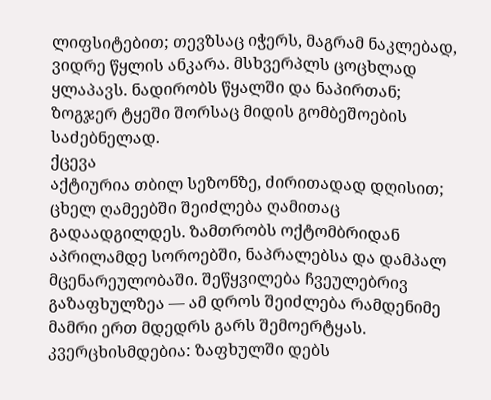ლიფსიტებით; თევზსაც იჭერს, მაგრამ ნაკლებად, ვიდრე წყლის ანკარა. მსხვერპლს ცოცხლად ყლაპავს. ნადირობს წყალში და ნაპირთან; ზოგჯერ ტყეში შორსაც მიდის გომბეშოების საძებნელად.
ქცევა
აქტიურია თბილ სეზონზე, ძირითადად დღისით; ცხელ ღამეებში შეიძლება ღამითაც გადაადგილდეს. ზამთრობს ოქტომბრიდან აპრილამდე სოროებში, ნაპრალებსა და დამპალ მცენარეულობაში. შეწყვილება ჩვეულებრივ გაზაფხულზეა — ამ დროს შეიძლება რამდენიმე მამრი ერთ მდედრს გარს შემოერტყას. კვერცხისმდებია: ზაფხულში დებს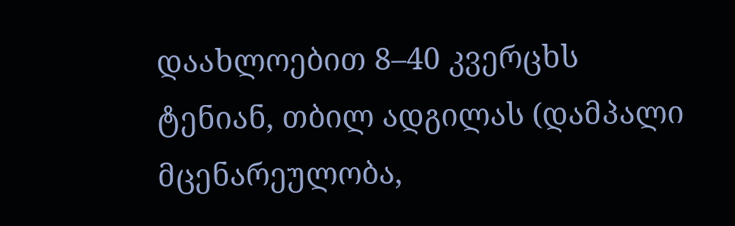დაახლოებით 8–40 კვერცხს ტენიან, თბილ ადგილას (დამპალი მცენარეულობა,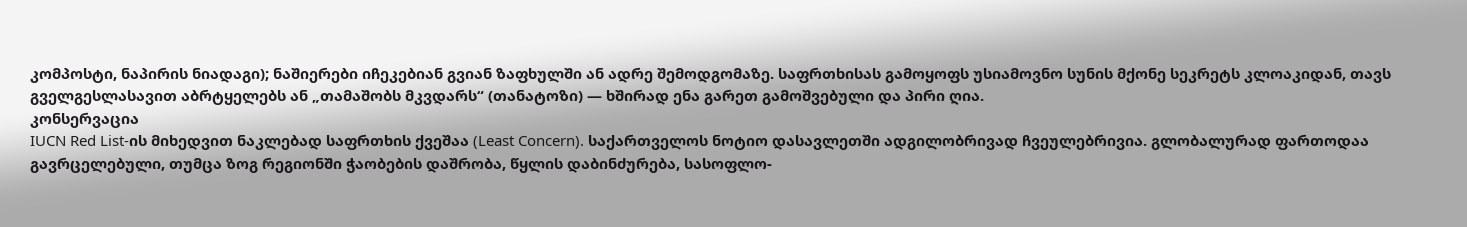კომპოსტი, ნაპირის ნიადაგი); ნაშიერები იჩეკებიან გვიან ზაფხულში ან ადრე შემოდგომაზე. საფრთხისას გამოყოფს უსიამოვნო სუნის მქონე სეკრეტს კლოაკიდან, თავს გველგესლასავით აბრტყელებს ან „თამაშობს მკვდარს“ (თანატოზი) — ხშირად ენა გარეთ გამოშვებული და პირი ღია.
კონსერვაცია
IUCN Red List-ის მიხედვით ნაკლებად საფრთხის ქვეშაა (Least Concern). საქართველოს ნოტიო დასავლეთში ადგილობრივად ჩვეულებრივია. გლობალურად ფართოდაა გავრცელებული, თუმცა ზოგ რეგიონში ჭაობების დაშრობა, წყლის დაბინძურება, სასოფლო-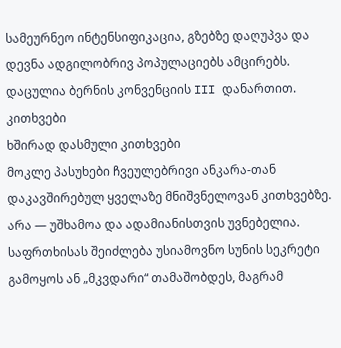სამეურნეო ინტენსიფიკაცია, გზებზე დაღუპვა და დევნა ადგილობრივ პოპულაციებს ამცირებს. დაცულია ბერნის კონვენციის III დანართით.
კითხვები
ხშირად დასმული კითხვები
მოკლე პასუხები ჩვეულებრივი ანკარა-თან დაკავშირებულ ყველაზე მნიშვნელოვან კითხვებზე.
არა — უშხამოა და ადამიანისთვის უვნებელია. საფრთხისას შეიძლება უსიამოვნო სუნის სეკრეტი გამოყოს ან „მკვდარი“ თამაშობდეს, მაგრამ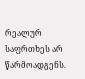რეალურ საფრთხეს არ წარმოადგენს.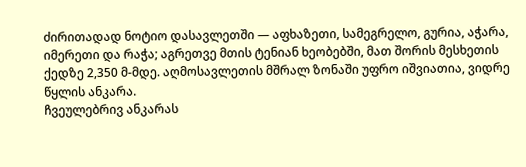ძირითადად ნოტიო დასავლეთში — აფხაზეთი, სამეგრელო, გურია, აჭარა, იმერეთი და რაჭა; აგრეთვე მთის ტენიან ხეობებში, მათ შორის მესხეთის ქედზე 2,350 მ-მდე. აღმოსავლეთის მშრალ ზონაში უფრო იშვიათია, ვიდრე წყლის ანკარა.
ჩვეულებრივ ანკარას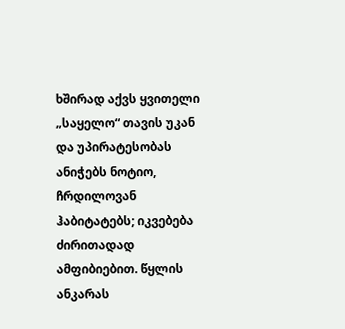ხშირად აქვს ყვითელი „საყელო“ თავის უკან და უპირატესობას ანიჭებს ნოტიო, ჩრდილოვან ჰაბიტატებს; იკვებება ძირითადად ამფიბიებით. წყლის ანკარას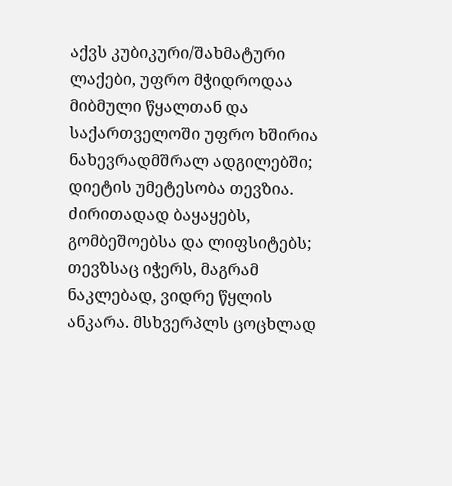აქვს კუბიკური/შახმატური ლაქები, უფრო მჭიდროდაა მიბმული წყალთან და საქართველოში უფრო ხშირია ნახევრადმშრალ ადგილებში; დიეტის უმეტესობა თევზია.
ძირითადად ბაყაყებს, გომბეშოებსა და ლიფსიტებს; თევზსაც იჭერს, მაგრამ ნაკლებად, ვიდრე წყლის ანკარა. მსხვერპლს ცოცხლად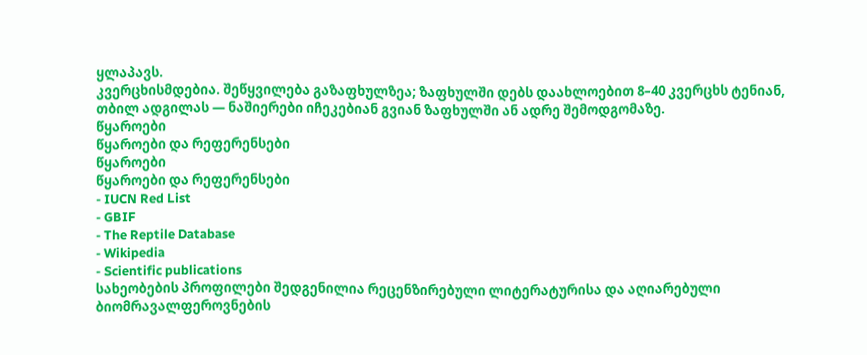ყლაპავს.
კვერცხისმდებია. შეწყვილება გაზაფხულზეა; ზაფხულში დებს დაახლოებით 8–40 კვერცხს ტენიან, თბილ ადგილას — ნაშიერები იჩეკებიან გვიან ზაფხულში ან ადრე შემოდგომაზე.
წყაროები
წყაროები და რეფერენსები
წყაროები
წყაროები და რეფერენსები
- IUCN Red List
- GBIF
- The Reptile Database
- Wikipedia
- Scientific publications
სახეობების პროფილები შედგენილია რეცენზირებული ლიტერატურისა და აღიარებული ბიომრავალფეროვნების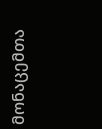მონაცემთა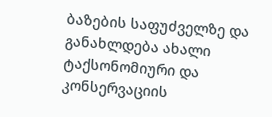ბაზების საფუძველზე და განახლდება ახალი ტაქსონომიური და კონსერვაციის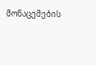მონაცემების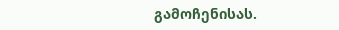გამოჩენისას.